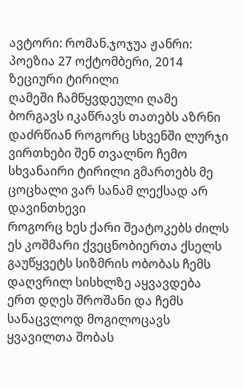ავტორი: რომან.ჯოჯუა ჟანრი: პოეზია 27 ოქტომბერი, 2014
ზეციური ტირილი
ღამეში ჩამწყვდეული ღამე ბორგავს იკაწრავს თათებს აზრნი დაძრწიან როგორც სხვენში ლურჯი ვირთხები შენ თვალნო ჩემო სხვანაირი ტირილი გმართებს მე ცოცხალი ვარ სანამ ლექსად არ დავინთხევი
როგორც ხეს ქარი შეატოკებს ძილს ეს კოშმარი ქვეცნობიერთა ქსელს გაუწყვეტს სიზმრის ობობას ჩემს დაღვრილ სისხლზე აყვავდება ერთ დღეს შროშანი და ჩემს სანაცვლოდ მოგილოცავს ყვავილთა შობას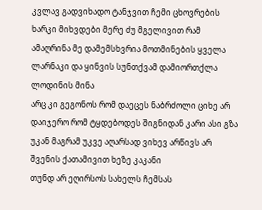კვლავ გადვიხადო ტანჯვით ჩემი ცხოვრების ხარკი მიხვდები მერე ძუ მგელივით რამ ამაღრინა მე დამემსხვრია მოთმინების ყველა ლარნაკი და ყინვის სუნთქვამ დამიორთქლა ლოდინის მინა
არც კი გეგონოს რომ დაეცეს ნაბრძოლი ციხე არ დაიჯერო რომ ტყდებოდეს შიგნიდან კარი ასი გზა უკან მაგრამ უკვე აღარსად ვიხევ არწივს არ შვენის ქათამივით ხეზე კაკანი
თუნდ არ ეღირსოს სახელს ჩემსას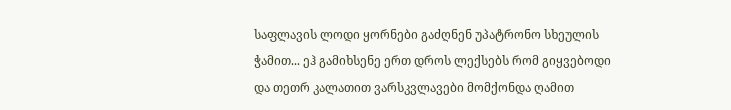საფლავის ლოდი ყორნები გაძღნენ უპატრონო სხეულის ჭამით... ეჰ გამიხსენე ერთ დროს ლექსებს რომ გიყვებოდი და თეთრ კალათით ვარსკვლავები მომქონდა ღამით